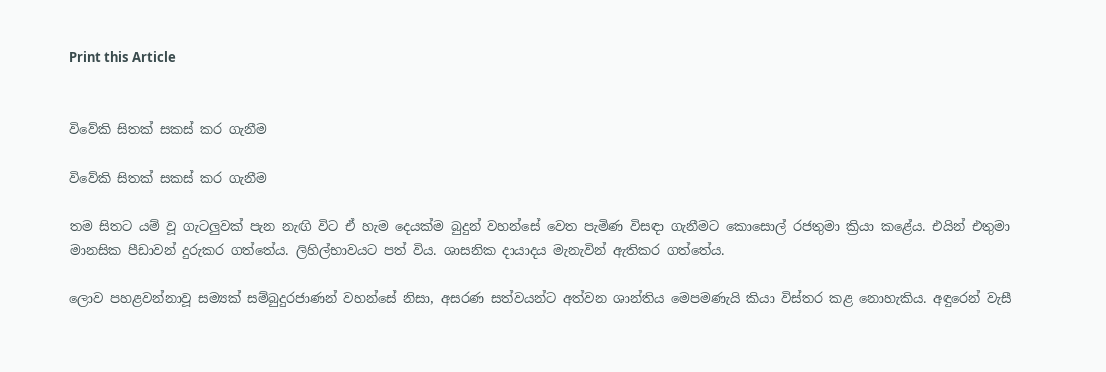Print this Article


විවේකි සිතක් සකස් කර ගැනීම

විවේකි සිතක් සකස් කර ගැනීම

තම සිතට යම් වූ ගැටලුවක් පැන නැඟි විට ඒ හැම දෙයක්ම බුදුන් වහන්සේ වෙත පැමිණ විසඳා ගැනීමට කොසොල් රජතුමා ක්‍රියා කළේය. එයින් එතුමා මානසික පීඩාවන් දුරුකර ගත්තේය. ලිහිල්භාවයට පත් විය. ශාසනික දායාදය මැනැවින් ඇතිකර ගත්තේය.

ලොව පහළවන්නාවූ සම්‍යක් සම්බුදුරජාණන් වහන්සේ නිසා, අසරණ සත්වයන්ට අත්වන ශාන්තිය මෙපමණැයි කියා විස්තර කළ නොහැකිය. අඳුරෙන් වැසී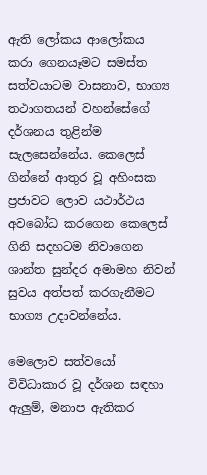ඇති ලෝකය ආලෝකය කරා ගෙනයෑමට සමස්ත සත්වයාටම වාසනාව, භාග්‍ය තථාගතයන් වහන්සේගේ දර්ශනය තුළින්ම සැලසෙන්නේය. කෙලෙස් ගින්නේ ආතුර වූ අහිංසක ප්‍රජාවට ලොව යථාර්ථය අවබෝධ කරගෙන කෙලෙස් ගිනි සදහටම නිවාගෙන ශාන්ත සුන්දර අමාමහ නිවන් සුවය අත්පත් කරගැනීමට භාග්‍ය උදාවන්නේය.

මෙලොව සත්වයෝ විවිධාකාර වූ දර්ශන සඳහා ඇලුම්, මනාප ඇතිකර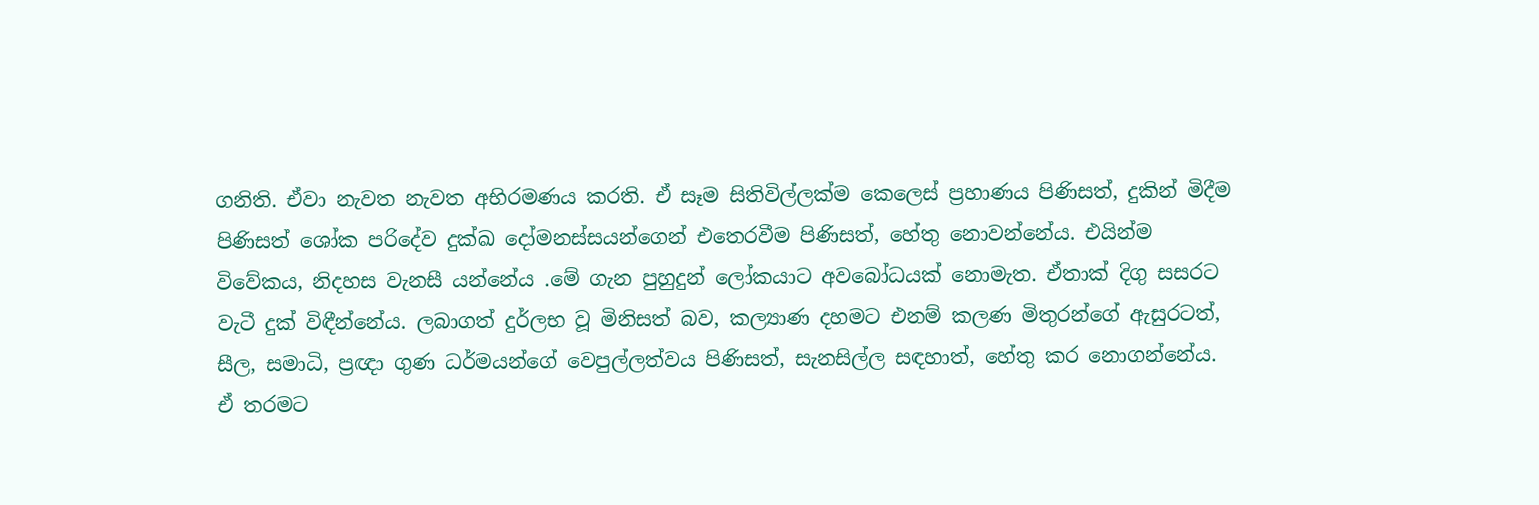ගනිති. ඒවා නැවත නැවත අභිරමණය කරති. ඒ සෑම සිතිවිල්ලක්ම කෙලෙස් ප්‍රහාණය පිණිසත්, දුකින් මිදීම පිණිසත් ශෝක පරිදේව දුක්ඛ දෝමනස්සයන්ගෙන් එතෙරවීම පිණිසත්, හේතු නොවන්නේය. එයින්ම විවේකය, නිදහස වැනසී යන්නේය .මේ ගැන පුහුදුන් ලෝකයාට අවබෝධයක් නොමැත. ඒතාක් දිගු සසරට වැටී දුක් විඳීන්නේය. ලබාගත් දුර්ලභ වූ මිනිසත් බව, කල්‍යාණ දහමට එනම් කලණ මිතුරන්ගේ ඇසුරටත්, සීල, සමාධි, ප්‍රඥා ගුණ ධර්මයන්ගේ වෙපුල්ලත්වය පිණිසත්, සැනසිල්ල සඳහාත්, හේතු කර නොගන්නේය. ඒ තරමට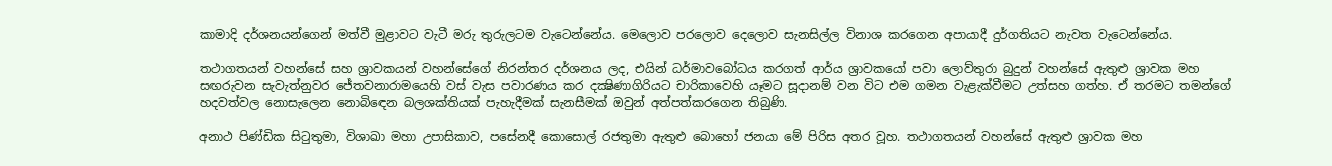කාමාදි දර්ශනයන්ගෙන් මත්වී මුළාවට වැටී මරු තුරුලටම වැටෙන්නේය. මෙලොව පරලොව දෙලොව සැනසිල්ල විනාශ කරගෙන අපායාදී දුර්ගතියට නැවත වැටෙන්නේය.

තථාගතයන් වහන්සේ සහ ශ්‍රාවකයන් වහන්සේගේ නිරන්තර දර්ශනය ලද, එයින් ධර්මාවබෝධය කරගත් ආර්ය ශ්‍රාවකයෝ පවා ලොව්තුරා බුදුන් වහන්සේ ඇතුළු ශ්‍රාවක මහ සඟරුවන සැවැත්නුවර ජේතවනාරාමයෙහි වස් වැස පවාරණය කර දක්‍ෂිණාගිරියට චාරිකාවෙහි යෑමට සූදානම් වන විට එම ගමන වැළැක්වීමට උත්සහ ගත්හ. ඒ තරමට තමන්ගේ හදවත්වල නොසැලෙන නොබිඳෙන බලශක්තියක් පැහැදීමක් සැනසීමක් ඔවුන් අත්පත්කරගෙන තිබුණි.

අනාථ පිණ්ඩික සිටුතුමා, විශාඛා මහා උපාසිකාව, පසේනදී කොසොල් රජතුමා ඇතුළු බොහෝ ජනයා මේ පිරිස අතර වූහ. තථාගතයන් වහන්සේ ඇතුළු ශ්‍රාවක මහ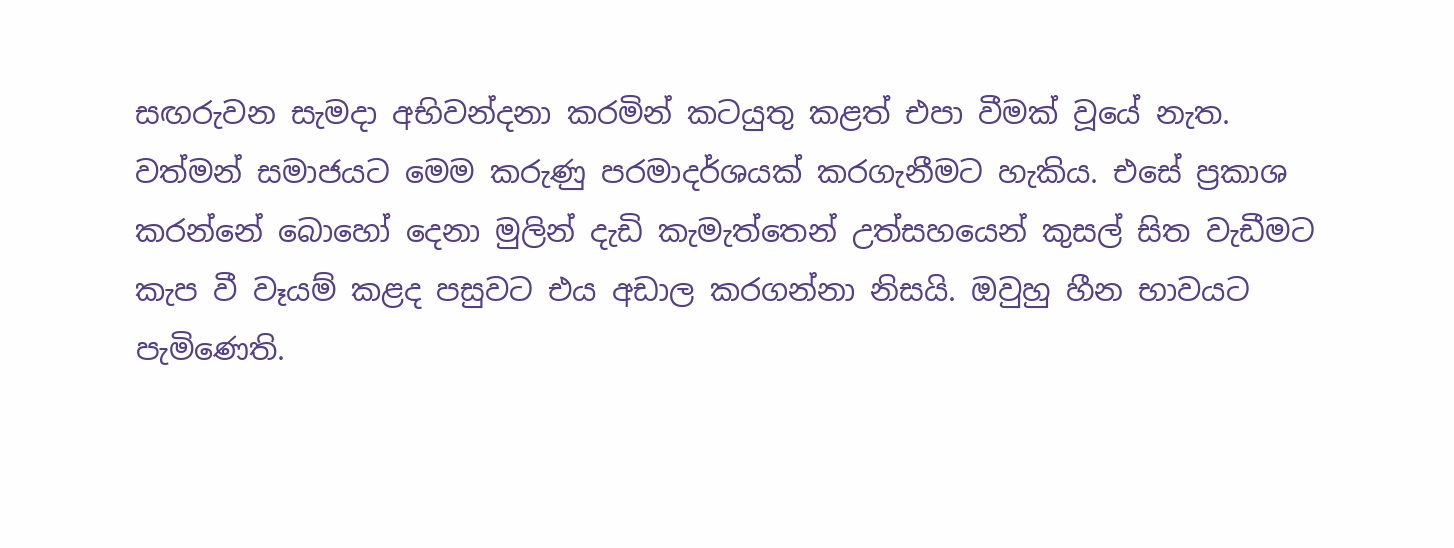සඟරුවන සැමදා අභිවන්දනා කරමින් කටයුතු කළත් එපා වීමක් වූයේ නැත. වත්මන් සමාජයට මෙම කරුණු පරමාදර්ශයක් කරගැනීමට හැකිය. එසේ ප්‍රකාශ කරන්නේ බොහෝ දෙනා මුලින් දැඩි කැමැත්තෙන් උත්සහයෙන් කුසල් සිත වැඩීමට කැප වී වෑයම් කළද පසුවට එය අඩාල කරගන්නා නිසයි. ඔවුහු හීන භාවයට පැමිණෙති.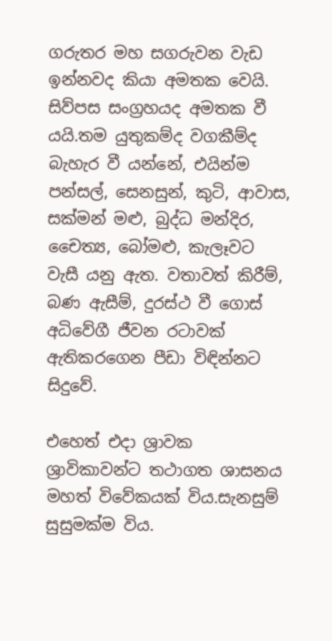ගරුතර මහ සගරුවන වැඩ ඉන්නවද කියා අමතක වෙයි. සිව්පස සංග්‍රහයද අමතක වී යයි.තම යුතුකම්ද වගකීම්ද බැහැර වී යන්නේ, එයින්ම පන්සල්, සෙනසුන්, කුටි, ආවාස, සක්මන් මළු, බුද්ධ මන්දිර, චෛත්‍ය, බෝමළු, කැලෑවට වැසී යනු ඇත. වතාවත් කිරීම්, බණ ඇසීම්, දුරස්ථ වී ගොස් අධිවේගී ජීවන රටාවක් ඇතිකරගෙන පීඩා විඳින්නට සිදුවේ.

එහෙත් එදා ශ්‍රාවක ශ්‍රාවිකාවන්ට තථාගත ශාසනය මහත් විවේකයක් විය.සැනසුම් සුසුමක්ම විය.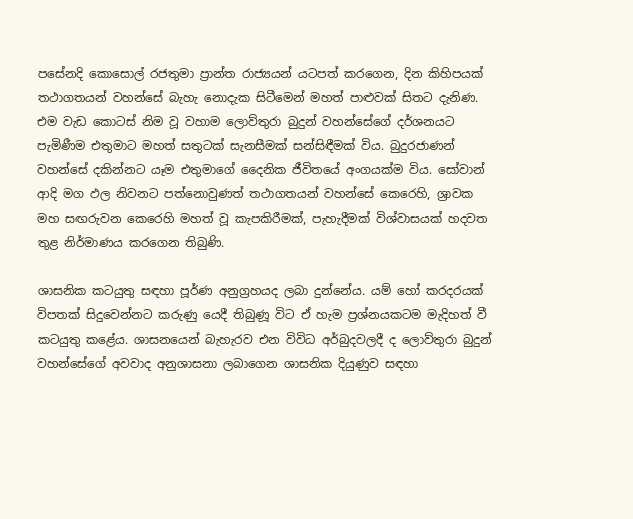පසේනදි කොසොල් රජතුමා ප්‍රාන්ත රාජ්‍යයන් යටපත් කරගෙන, දින කිහිපයක් තථාගතයන් වහන්සේ බැහැ නොදැක සිටීමෙන් මහත් පාළුවක් සිතට දැනිණ. එම වැඩ කොටස් නිම වූ වහාම ලොව්තුරා බුදුන් වහන්සේගේ දර්ශනයට පැමිණීම එතුමාට මහත් සතුටක් සැනසීමක් සන්සිඳීමක් විය. බුදුරජාණන් වහන්සේ දකින්නට යෑම එතුමාගේ දෛනික ජීවිතයේ අංගයක්ම විය. සෝවාන් ආදි මග ඵල නිවනට පත්නොවුණත් තථාගතයන් වහන්සේ කෙරෙහි, ශ්‍රාවක මහ සඟරුවන කෙරෙහි මහත් වූ කැපකිරීමක්, පැහැදීමක් විශ්වාසයක් හදවත තුළ නිර්මාණය කරගෙන තිබුණි.

ශාසනික කටයුතු සඳහා පූර්ණ අනුග්‍රහයද ලබා දුන්නේය. යම් හෝ කරදරයක් විපතක් සිදුවෙන්නට කරුණු යෙදී තිබුණූ විට ඒ හැම ප්‍රශ්නයකටම මැදිහත් වී කටයුතු කළේය. ශාසනයෙන් බැහැරව එන විවිධ අර්බුදවලදී ද ලොව්තුරා බුදුන් වහන්සේගේ අවවාද අනුශාසනා ලබාගෙන ශාසනික දියුණුව සඳහා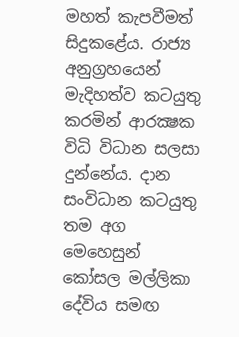මහත් කැපවීමත් සිදුකළේය. රාජ්‍ය අනුග්‍රහයෙන් මැදිහත්ව කටයුතු කරමින් ආරක්‍ෂක විධි විධාන සලසා දුන්නේය. දාන සංවිධාන කටයුතු තම අග මෙහෙසුන් කෝසල මල්ලිකා දේවිය සමඟ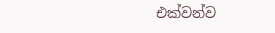එක්වන්ව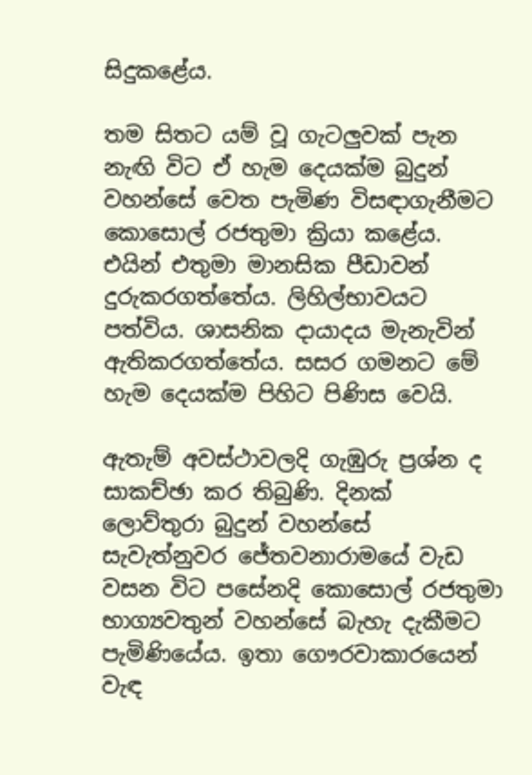සිදුකළේය.

තම සිතට යම් වූ ගැටලුවක් පැන නැඟි විට ඒ හැම දෙයක්ම බුදුන් වහන්සේ වෙත පැමිණ විසඳාගැනීමට කොසොල් රජතුමා ක්‍රියා කළේය. එයින් එතුමා මානසික පීඩාවන් දුරුකරගත්තේය. ලිහිල්භාවයට පත්විය. ශාසනික දායාදය මැනැවින් ඇතිකරගත්තේය. සසර ගමනට මේ හැම දෙයක්ම පිහිට පිණිස වෙයි.

ඇතැම් අවස්ථාවලදි ගැඹුරු ප්‍රශ්න ද සාකච්ඡා කර තිබුණි. දිනක් ලොව්තුරා බුදුන් වහන්සේ සැවැත්නුවර ජේතවනාරාමයේ වැඩ වසන විට පසේනදි කොසොල් රජතුමා භාග්‍යවතුන් වහන්සේ බැහැ දැකීමට පැමිණියේය. ඉතා ගෞරවාකාරයෙන් වැඳ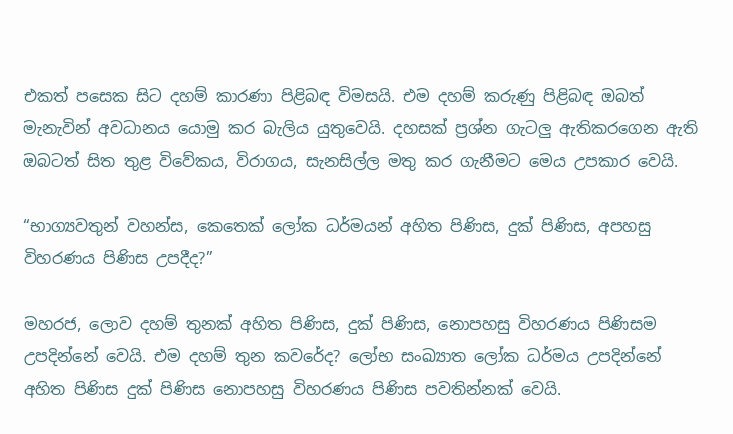එකත් පසෙක සිට දහම් කාරණා පිළිබඳ විමසයි. එම දහම් කරුණු පිළිබඳ ඔබත් මැනැවින් අවධානය යොමු කර බැලිය යුතුවෙයි. දහසක් ප්‍රශ්න ගැටලු ඇතිකරගෙන ඇති ඔබටත් සිත තුළ විවේකය, විරාගය, සැනසිල්ල මතු කර ගැනීමට මෙය උපකාර වෙයි.

“භාග්‍යවතුන් වහන්ස, කෙතෙක් ලෝක ධර්මයන් අහිත පිණිස, දුක් පිණිස, අපහසු විහරණය පිණිස උපදීද?”

මහරජ, ලොව දහම් තුනක් අහිත පිණිස, දුක් පිණිස, නොපහසු විහරණය පිණිසම උපදින්නේ වෙයි. එම දහම් තුන කවරේද? ලෝභ සංඛ්‍යාත ලෝක ධර්මය උපදින්නේ අහිත පිණිස දුක් පිණිස නොපහසු විහරණය පිණිස පවතින්නක් වෙයි.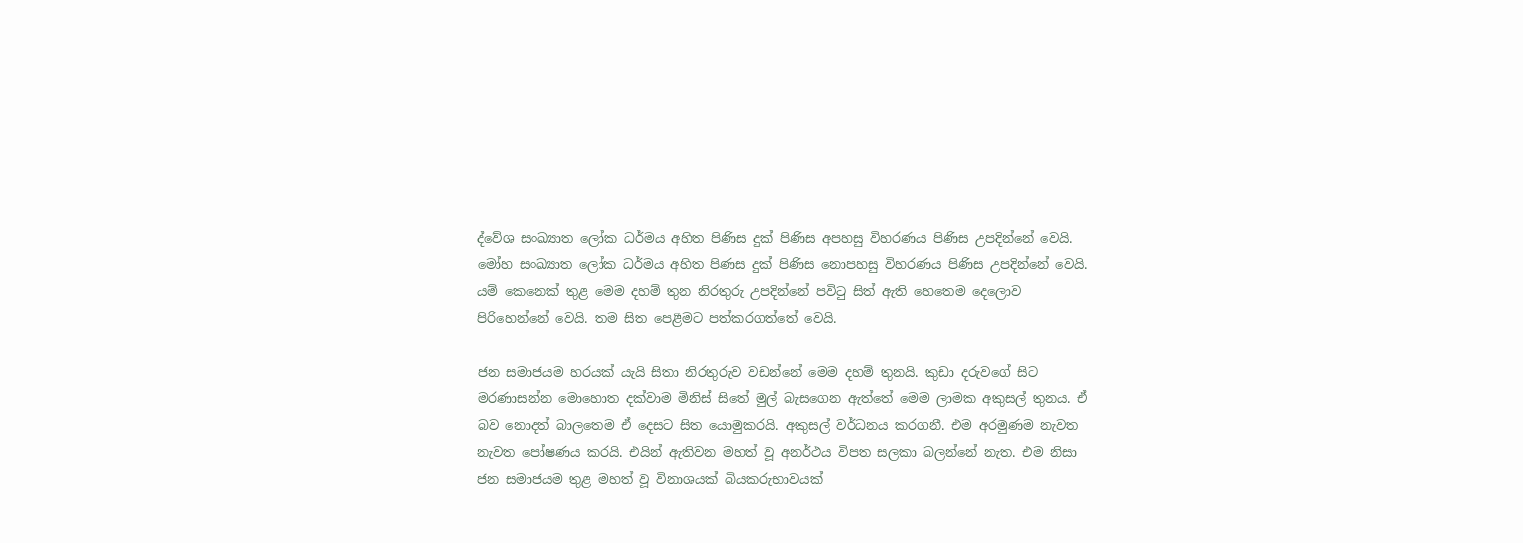ද්වේශ සංඛ්‍යාත ලෝක ධර්මය අහිත පිණිස දුක් පිණිස අපහසු විහරණය පිණිස උපදින්නේ වෙයි. මෝහ සංඛ්‍යාත ලෝක ධර්මය අහිත පිණස දුක් පිණිස නොපහසු විහරණය පිණිස උපදින්නේ වෙයි. යම් කෙනෙක් තුළ මෙම දහම් තුන නිරතුරු උපදින්නේ පවිටු සිත් ඇති හෙතෙම දෙලොව පිරිහෙන්නේ වෙයි. තම සිත පෙළීමට පත්කරගත්තේ වෙයි.

ජන සමාජයම හරයක් යැයි සිතා නිරතුරුව වඩන්නේ මෙම දහම් තුනයි. කුඩා දරුවගේ සිට මරණාසන්න මොහොත දක්වාම මිනිස් සිතේ මුල් බැසගෙන ඇත්තේ මෙම ලාමක අකුසල් තුනය. ඒ බව නොදත් බාලතෙම ඒ දෙසට සිත යොමුකරයි. අකුසල් වර්ධනය කරගනී. එම අරමුණම නැවත නැවත පෝෂණය කරයි. එයින් ඇතිවන මහත් වූ අනර්ථය විපත සලකා බලන්නේ නැත. එම නිසා ජන සමාජයම තුළ මහත් වූ විනාශයක් බියකරුභාවයක්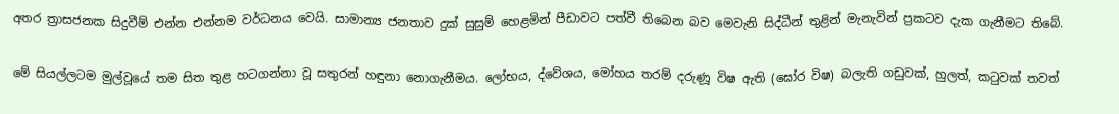අතර ත්‍රාසජනක සිදුවීම් එන්න එන්නම වර්ධනය වෙයි. සාමාන්‍ය ජනතාව දුක් සුසුම් හෙළමින් පීඩාවට පත්වී තිබෙන බව මෙවැනි සිද්ධීන් තුළින් මැනැවින් ප්‍රකටව දැක ගැනීමට තිබේ.

මේ සියල්ලටම මුල්වූයේ තම සිත තුළ හටගන්නා වූ සතුරන් හඳුනා නොගැනීමය. ලෝභය, ද්වේශය, මෝහය තරම් දරුණූ විෂ ඇති (ඝෝර විෂ) බලැති ගඩුවක්, හුලත්, කටුවක් තවත්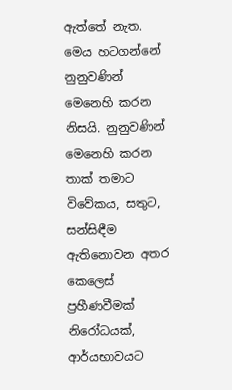ඇත්තේ නැත. මෙය හටගන්නේ නුනුවණින් මෙනෙහි කරන නිසයි. නුනුවණින් මෙනෙහි කරන තාක් තමාට විවේකය, සතුට, සන්සිඳීම ඇතිනොවන අතර කෙලෙස් ප්‍රහීණවීමක් නිරෝධයක්, ආර්යභාවයට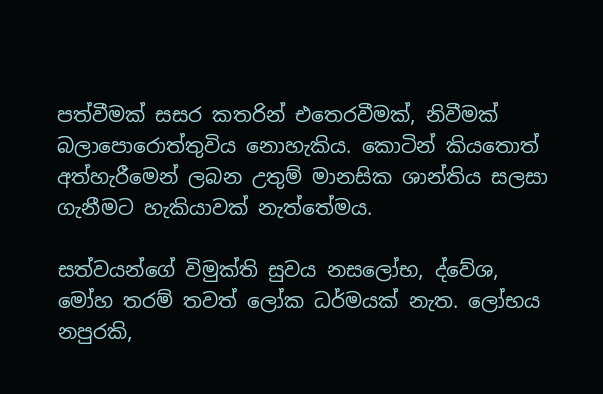පත්වීමක් සසර කතරින් එතෙරවීමක්, නිවීමක් බලාපොරොත්තුවිය නොහැකිය. කොටින් කියතොත් අත්හැරීමෙන් ලබන උතුම් මානසික ශාන්තිය සලසා ගැනීමට හැකියාවක් නැත්තේමය.

සත්වයන්ගේ විමුක්ති සුවය නසලෝභ, ද්වේශ, මෝහ තරම් තවත් ලෝක ධර්මයක් නැත. ලෝභය නපුරකි,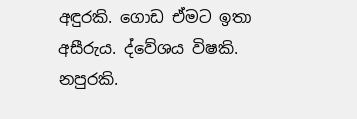අඳුරකි. ගොඩ ඒමට ඉතා අසීරුය. ද්වේශය විෂකි. නපුරකි.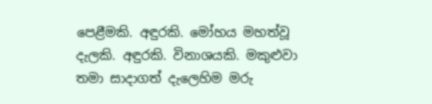පෙළීමකි. අඳුරකි. මෝහය මහත්වූ දැලකි. අඳුරකි. විනාශයකි. මකුළුවා තමා සාදාගත් දැලෙහිම මරු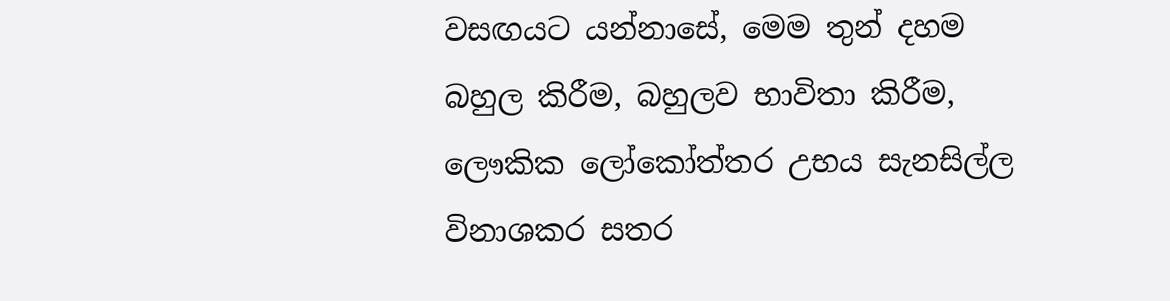වසඟයට යන්නාසේ, මෙම තුන් දහම බහුල කිරීම, බහුලව භාවිතා කිරීම, ලෞකික ලෝකෝත්තර උභය සැනසිල්ල විනාශකර සතර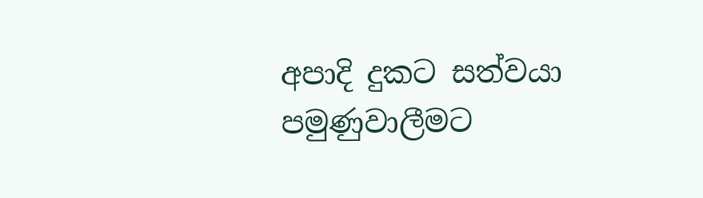අපාදි දුකට සත්වයා පමුණුවාලීමට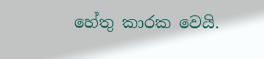හේතු කාරක වෙයි.